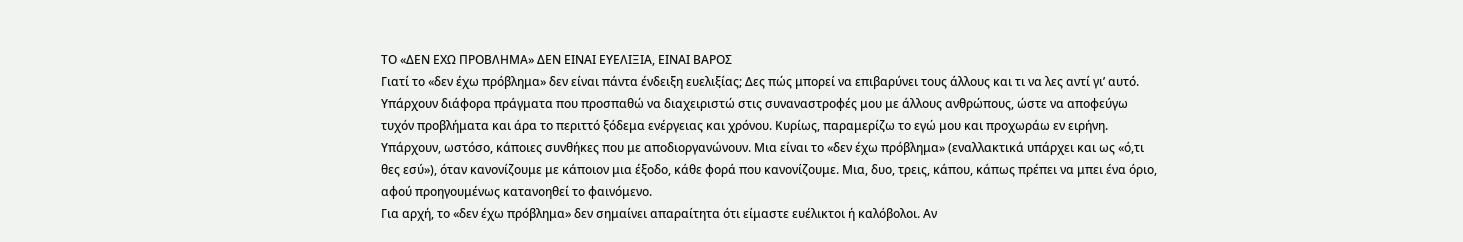ΤΟ «ΔΕΝ ΕΧΩ ΠΡΟΒΛΗΜΑ» ΔΕΝ ΕΙΝΑΙ ΕΥΕΛΙΞΙΑ, ΕΙΝΑΙ ΒΑΡΟΣ
Γιατί το «δεν έχω πρόβλημα» δεν είναι πάντα ένδειξη ευελιξίας; Δες πώς μπορεί να επιβαρύνει τους άλλους και τι να λες αντί γι’ αυτό.
Υπάρχουν διάφορα πράγματα που προσπαθώ να διαχειριστώ στις συναναστροφές μου με άλλους ανθρώπους, ώστε να αποφεύγω τυχόν προβλήματα και άρα το περιττό ξόδεμα ενέργειας και χρόνου. Κυρίως, παραμερίζω το εγώ μου και προχωράω εν ειρήνη.
Υπάρχουν, ωστόσο, κάποιες συνθήκες που με αποδιοργανώνουν. Μια είναι το «δεν έχω πρόβλημα» (εναλλακτικά υπάρχει και ως «ό,τι θες εσύ»), όταν κανονίζουμε με κάποιον μια έξοδο, κάθε φορά που κανονίζουμε. Μια, δυο, τρεις, κάπου, κάπως πρέπει να μπει ένα όριο, αφού προηγουμένως κατανοηθεί το φαινόμενο.
Για αρχή, το «δεν έχω πρόβλημα» δεν σημαίνει απαραίτητα ότι είμαστε ευέλικτοι ή καλόβολοι. Αν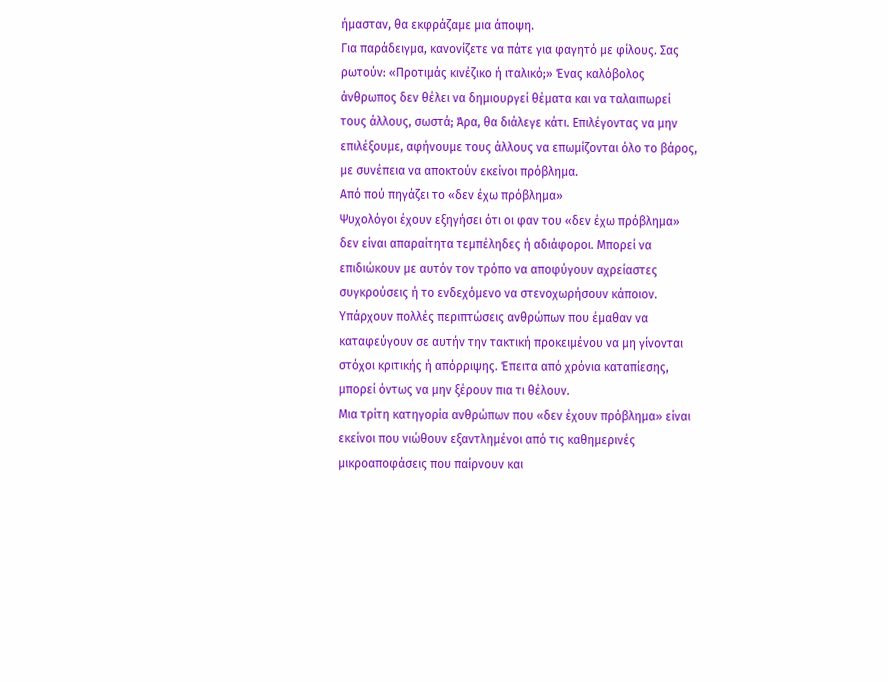ήμασταν, θα εκφράζαμε μια άποψη.
Για παράδειγμα, κανονίζετε να πάτε για φαγητό με φίλους. Σας ρωτούν: «Προτιμάς κινέζικο ή ιταλικό;» Ένας καλόβολος άνθρωπος δεν θέλει να δημιουργεί θέματα και να ταλαιπωρεί τους άλλους, σωστά; Άρα, θα διάλεγε κάτι. Επιλέγοντας να μην επιλέξουμε, αφήνουμε τους άλλους να επωμίζονται όλο το βάρος, με συνέπεια να αποκτούν εκείνοι πρόβλημα.
Από πού πηγάζει το «δεν έχω πρόβλημα»
Ψυχολόγοι έχουν εξηγήσει ότι οι φαν του «δεν έχω πρόβλημα» δεν είναι απαραίτητα τεμπέληδες ή αδιάφοροι. Μπορεί να επιδιώκουν με αυτόν τον τρόπο να αποφύγουν αχρείαστες συγκρούσεις ή το ενδεχόμενο να στενοχωρήσουν κάποιον.
Υπάρχουν πολλές περιπτώσεις ανθρώπων που έμαθαν να καταφεύγουν σε αυτήν την τακτική προκειμένου να μη γίνονται στόχοι κριτικής ή απόρριψης. Έπειτα από χρόνια καταπίεσης, μπορεί όντως να μην ξέρουν πια τι θέλουν.
Μια τρίτη κατηγορία ανθρώπων που «δεν έχουν πρόβλημα» είναι εκείνοι που νιώθουν εξαντλημένοι από τις καθημερινές μικροαποφάσεις που παίρνουν και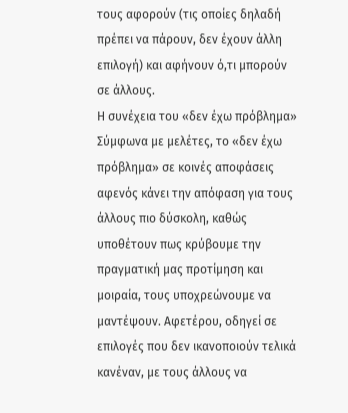τους αφορούν (τις οποίες δηλαδή πρέπει να πάρουν, δεν έχουν άλλη επιλογή) και αφήνουν ό,τι μπορούν σε άλλους.
Η συνέχεια του «δεν έχω πρόβλημα»
Σύμφωνα με μελέτες, το «δεν έχω πρόβλημα» σε κοινές αποφάσεις αφενός κάνει την απόφαση για τους άλλους πιο δύσκολη, καθώς υποθέτουν πως κρύβουμε την πραγματική μας προτίμηση και μοιραία, τους υποχρεώνουμε να μαντέψουν. Αφετέρου, οδηγεί σε επιλογές που δεν ικανοποιούν τελικά κανέναν, με τους άλλους να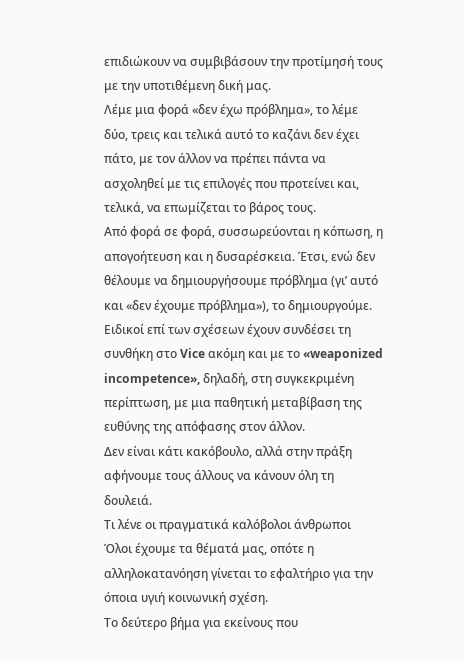επιδιώκουν να συμβιβάσουν την προτίμησή τους με την υποτιθέμενη δική μας.
Λέμε μια φορά «δεν έχω πρόβλημα», το λέμε δύο, τρεις και τελικά αυτό το καζάνι δεν έχει πάτο, με τον άλλον να πρέπει πάντα να ασχοληθεί με τις επιλογές που προτείνει και, τελικά, να επωμίζεται το βάρος τους.
Από φορά σε φορά, συσσωρεύονται η κόπωση, η απογοήτευση και η δυσαρέσκεια. Έτσι, ενώ δεν θέλουμε να δημιουργήσουμε πρόβλημα (γι’ αυτό και «δεν έχουμε πρόβλημα»), το δημιουργούμε.
Eιδικοί επί των σχέσεων έχουν συνδέσει τη συνθήκη στο Vice ακόμη και με το «weaponized incompetence», δηλαδή, στη συγκεκριμένη περίπτωση, με μια παθητική μεταβίβαση της ευθύνης της απόφασης στον άλλον.
Δεν είναι κάτι κακόβουλο, αλλά στην πράξη αφήνουμε τους άλλους να κάνουν όλη τη δουλειά.
Τι λένε οι πραγματικά καλόβολοι άνθρωποι
Όλοι έχουμε τα θέματά μας, οπότε η αλληλοκατανόηση γίνεται το εφαλτήριο για την όποια υγιή κοινωνική σχέση.
Το δεύτερο βήμα για εκείνους που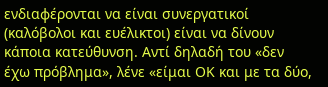ενδιαφέρονται να είναι συνεργατικοί (καλόβολοι και ευέλικτοι) είναι να δίνουν κάποια κατεύθυνση. Αντί δηλαδή του «δεν έχω πρόβλημα», λένε «είμαι ΟΚ και με τα δύο,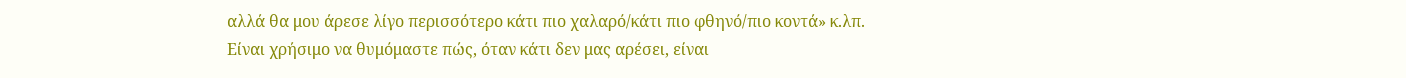αλλά θα μου άρεσε λίγο περισσότερο κάτι πιο χαλαρό/κάτι πιο φθηνό/πιο κοντά» κ.λπ.
Είναι χρήσιμο να θυμόμαστε πώς, όταν κάτι δεν μας αρέσει, είναι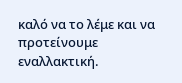καλό να το λέμε και να προτείνουμε εναλλακτική.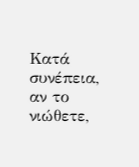Κατά συνέπεια, αν το νιώθετε,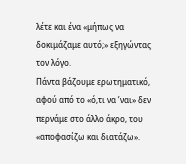λέτε και ένα «μήπως να δοκιμάζαμε αυτό;» εξηγώντας τον λόγο.
Πάντα βάζουμε ερωτηματικό, αφού από το «ό,τι να ’ναι» δεν περνάμε στο άλλο άκρο, του «αποφασίζω και διατάζω».